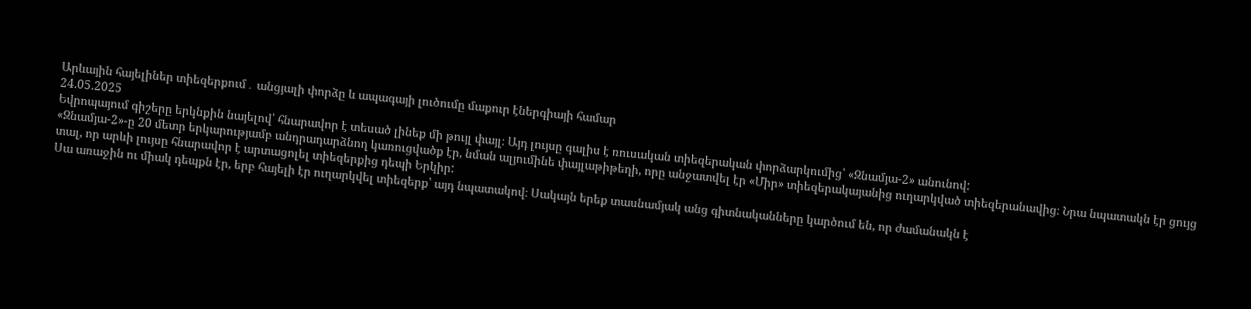Արևային հայելիներ տիեզերքում․ անցյալի փորձը և ապագայի լուծումը մաքուր էներգիայի համար
24.05.2025
Եվրոպայում գիշերը երկնքին նայելով՝ հնարավոր է տեսած լինեք մի թույլ փայլ։ Այդ լույսը գալիս է ռուսական տիեզերական փորձարկումից՝ «Զնամյա-2» անունով:
«Զնամյա-2»-ը 20 մետր երկարությամբ անդրադարձնող կառուցվածք էր, նման ալյումինե փայլաթիթեղի, որը անջատվել էր «Միր» տիեզերակայանից ուղարկված տիեզերանավից։ Նրա նպատակն էր ցույց տալ, որ արևի լույսը հնարավոր է արտացոլել տիեզերքից դեպի Երկիր:
Սա առաջին ու միակ դեպքն էր, երբ հայելի էր ուղարկվել տիեզերք՝ այդ նպատակով։ Սակայն երեք տասնամյակ անց գիտնականները կարծում են, որ ժամանակն է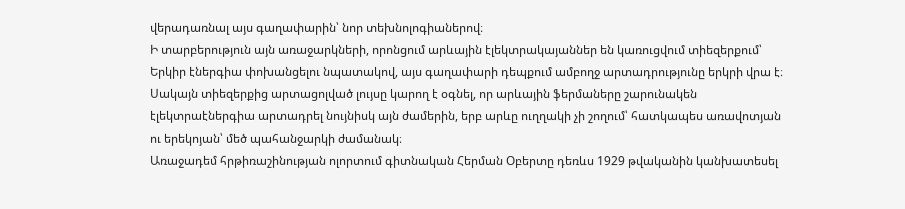վերադառնալ այս գաղափարին՝ նոր տեխնոլոգիաներով։
Ի տարբերություն այն առաջարկների, որոնցում արևային էլեկտրակայաններ են կառուցվում տիեզերքում՝ Երկիր էներգիա փոխանցելու նպատակով, այս գաղափարի դեպքում ամբողջ արտադրությունը երկրի վրա է։ Սակայն տիեզերքից արտացոլված լույսը կարող է օգնել, որ արևային ֆերմաները շարունակեն էլեկտրաէներգիա արտադրել նույնիսկ այն ժամերին, երբ արևը ուղղակի չի շողում՝ հատկապես առավոտյան ու երեկոյան՝ մեծ պահանջարկի ժամանակ։
Առաջադեմ հրթիռաշինության ոլորտում գիտնական Հերման Օբերտը դեռևս 1929 թվականին կանխատեսել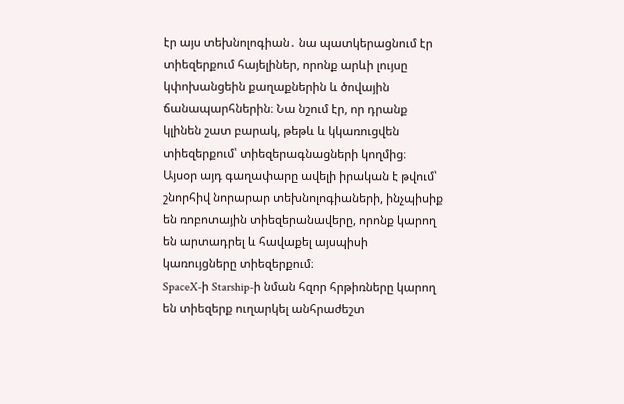էր այս տեխնոլոգիան․ նա պատկերացնում էր տիեզերքում հայելիներ, որոնք արևի լույսը կփոխանցեին քաղաքներին և ծովային ճանապարհներին։ Նա նշում էր, որ դրանք կլինեն շատ բարակ, թեթև և կկառուցվեն տիեզերքում՝ տիեզերագնացների կողմից։
Այսօր այդ գաղափարը ավելի իրական է թվում՝ շնորհիվ նորարար տեխնոլոգիաների, ինչպիսիք են ռոբոտային տիեզերանավերը, որոնք կարող են արտադրել և հավաքել այսպիսի կառույցները տիեզերքում։
SpaceX-ի Starship-ի նման հզոր հրթիռները կարող են տիեզերք ուղարկել անհրաժեշտ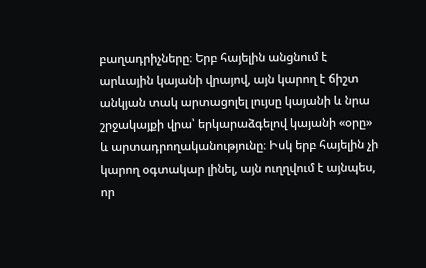բաղադրիչները։ Երբ հայելին անցնում է արևային կայանի վրայով, այն կարող է ճիշտ անկյան տակ արտացոլել լույսը կայանի և նրա շրջակայքի վրա՝ երկարաձգելով կայանի «օրը» և արտադրողականությունը։ Իսկ երբ հայելին չի կարող օգտակար լինել, այն ուղղվում է այնպես, որ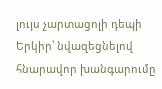լույս չարտացոլի դեպի Երկիր՝ նվազեցնելով հնարավոր խանգարումը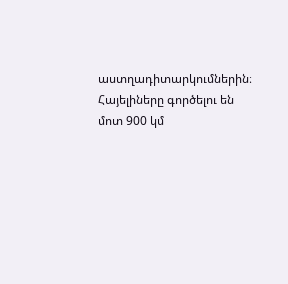աստղադիտարկումներին։
Հայելիները գործելու են մոտ 900 կմ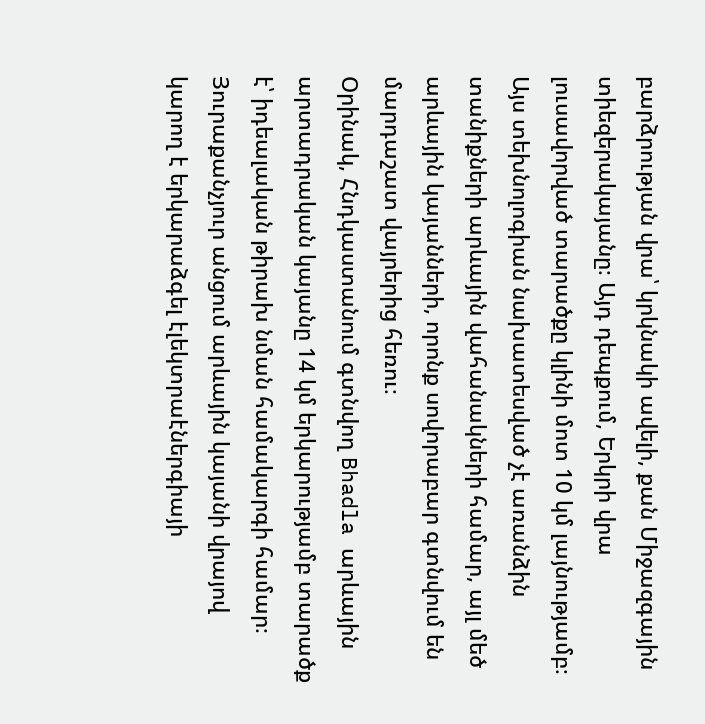բարձրության վրա՝ կրկնակի ավելի, քան Միջազգային տիեզերակայանը։ Այդ դեպքում, Երկրի վրա լուսավորված տարածքը կլինի մոտ 10 կմ լայնությամբ։ Այս տեխնոլոգիան նախատեսված չէ առանձին տանիքների արևային վահանակների համար, այլ մեծ արևային կայանների, որոնք սովորաբար գտնվում են մարդաշատ վայրերից հեռու։
Օրինակ, Հնդկաստանում գտնվող Bhadla արևային արտադրական կայանը 14 կմ երկարությամբ տարածք է՝ իդեալական թիրախ նման համակարգի համար։
Յուրաքանչյուր անցում արևային կայանի վրայով կարող է երկարաձգել էլեկտրաէներգիայի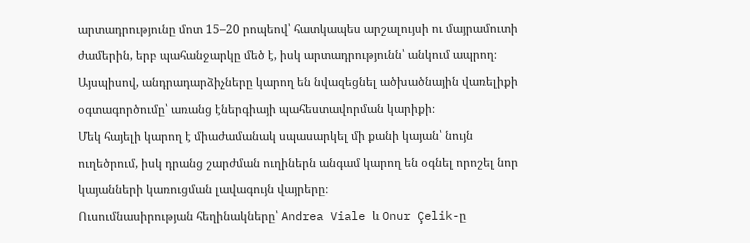արտադրությունը մոտ 15–20 րոպեով՝ հատկապես արշալույսի ու մայրամուտի ժամերին, երբ պահանջարկը մեծ է, իսկ արտադրությունն՝ անկում ապրող։ Այսպիսով, անդրադարձիչները կարող են նվազեցնել ածխածնային վառելիքի օգտագործումը՝ առանց էներգիայի պահեստավորման կարիքի։
Մեկ հայելի կարող է միաժամանակ սպասարկել մի քանի կայան՝ նույն ուղեծրում, իսկ դրանց շարժման ուղիներն անգամ կարող են օգնել որոշել նոր կայանների կառուցման լավագույն վայրերը։
Ուսումնասիրության հեղինակները՝ Andrea Viale և Onur Çelik-ը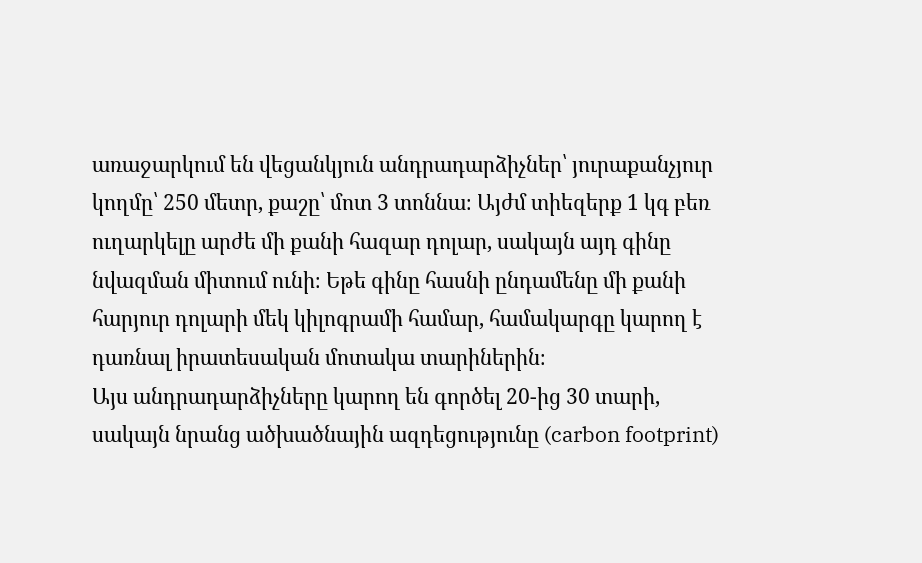առաջարկում են վեցանկյուն անդրադարձիչներ՝ յուրաքանչյուր կողմը՝ 250 մետր, քաշը՝ մոտ 3 տոննա։ Այժմ տիեզերք 1 կգ բեռ ուղարկելը արժե մի քանի հազար դոլար, սակայն այդ գինը նվազման միտում ունի։ Եթե գինը հասնի ընդամենը մի քանի հարյուր դոլարի մեկ կիլոգրամի համար, համակարգը կարող է դառնալ իրատեսական մոտակա տարիներին։
Այս անդրադարձիչները կարող են գործել 20-ից 30 տարի, սակայն նրանց ածխածնային ազդեցությունը (carbon footprint)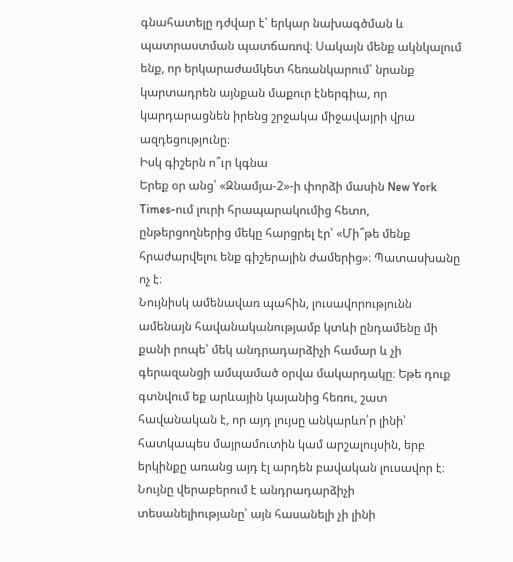գնահատելը դժվար է՝ երկար նախագծման և պատրաստման պատճառով։ Սակայն մենք ակնկալում ենք, որ երկարաժամկետ հեռանկարում՝ նրանք կարտադրեն այնքան մաքուր էներգիա, որ կարդարացնեն իրենց շրջակա միջավայրի վրա ազդեցությունը։
Իսկ գիշերն ո՞ւր կգնա
Երեք օր անց՝ «Զնամյա-2»-ի փորձի մասին New York Times-ում լուրի հրապարակումից հետո, ընթերցողներից մեկը հարցրել էր՝ «Մի՞թե մենք հրաժարվելու ենք գիշերային ժամերից»։ Պատասխանը ոչ է։
Նույնիսկ ամենավառ պահին, լուսավորությունն ամենայն հավանականությամբ կտևի ընդամենը մի քանի րոպե՝ մեկ անդրադարձիչի համար և չի գերազանցի ամպամած օրվա մակարդակը։ Եթե դուք գտնվում եք արևային կայանից հեռու, շատ հավանական է, որ այդ լույսը անկարևո՛ր լինի՝ հատկապես մայրամուտին կամ արշալույսին, երբ երկինքը առանց այդ էլ արդեն բավական լուսավոր է։
Նույնը վերաբերում է անդրադարձիչի տեսանելիությանը՝ այն հասանելի չի լինի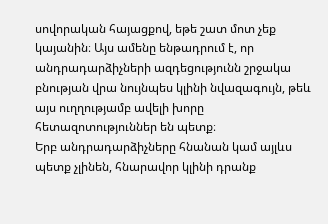սովորական հայացքով, եթե շատ մոտ չեք կայանին։ Այս ամենը ենթադրում է, որ անդրադարձիչների ազդեցությունն շրջակա բնության վրա նույնպես կլինի նվազագույն, թեև այս ուղղությամբ ավելի խորը հետազոտություններ են պետք։
Երբ անդրադարձիչները հնանան կամ այլևս պետք չլինեն, հնարավոր կլինի դրանք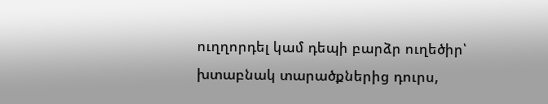ուղղորդել կամ դեպի բարձր ուղեծիր՝ խտաբնակ տարածքներից դուրս,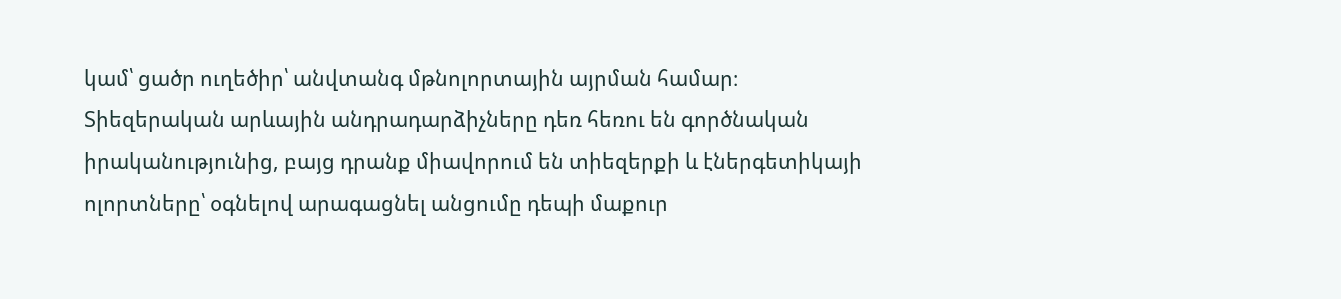կամ՝ ցածր ուղեծիր՝ անվտանգ մթնոլորտային այրման համար։
Տիեզերական արևային անդրադարձիչները դեռ հեռու են գործնական իրականությունից, բայց դրանք միավորում են տիեզերքի և էներգետիկայի ոլորտները՝ օգնելով արագացնել անցումը դեպի մաքուր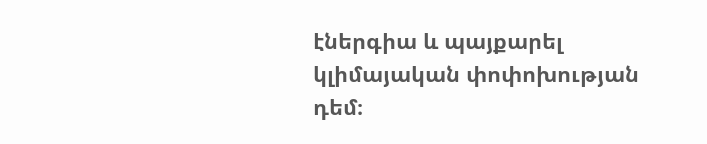էներգիա և պայքարել կլիմայական փոփոխության դեմ։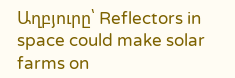Աղբյուրը՝ Reflectors in space could make solar farms on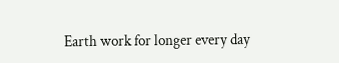Earth work for longer every day